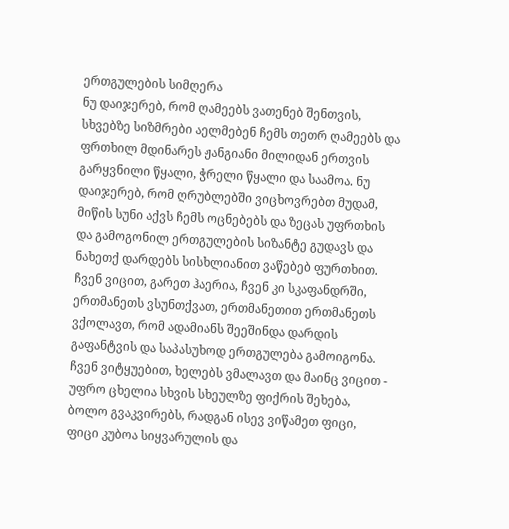ერთგულების სიმღერა
ნუ დაიჯერებ, რომ ღამეებს ვათენებ შენთვის, სხვებზე სიზმრები აელმებენ ჩემს თეთრ ღამეებს და ფრთხილ მდინარეს ჟანგიანი მილიდან ერთვის გარყვნილი წყალი, ჭრელი წყალი და საამოა. ნუ დაიჯერებ, რომ ღრუბლებში ვიცხოვრებთ მუდამ, მიწის სუნი აქვს ჩემს ოცნებებს და ზეცას უფრთხის და გამოგონილ ერთგულების სიზანტე გუდავს და ნახეთქ დარდებს სისხლიანით ვაწებებ ფურთხით. ჩვენ ვიცით, გარეთ ჰაერია, ჩვენ კი სკაფანდრში, ერთმანეთს ვსუნთქვათ, ერთმანეთით ერთმანეთს ვქოლავთ, რომ ადამიანს შეეშინდა დარდის გაფანტვის და საპასუხოდ ერთგულება გამოიგონა. ჩვენ ვიტყუებით, ხელებს ვმალავთ და მაინც ვიცით - უფრო ცხელია სხვის სხეულზე ფიქრის შეხება, ბოლო გვაკვირებს, რადგან ისევ ვიწამეთ ფიცი, ფიცი კუბოა სიყვარულის და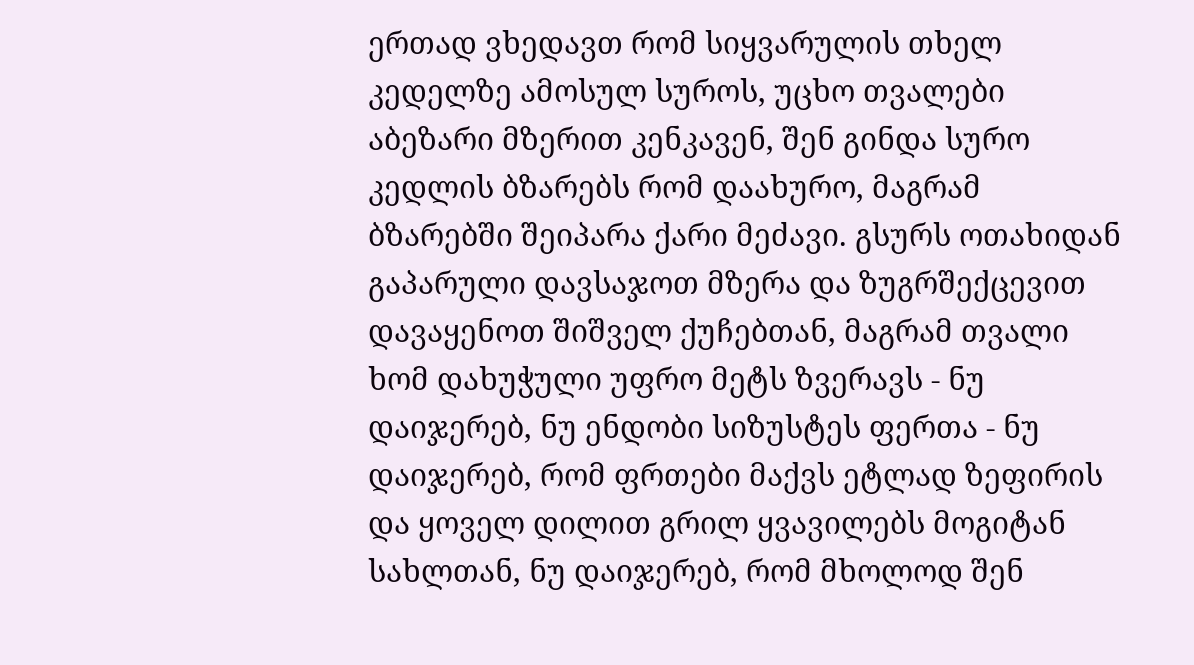ერთად ვხედავთ რომ სიყვარულის თხელ კედელზე ამოსულ სუროს, უცხო თვალები აბეზარი მზერით კენკავენ, შენ გინდა სურო კედლის ბზარებს რომ დაახურო, მაგრამ ბზარებში შეიპარა ქარი მეძავი. გსურს ოთახიდან გაპარული დავსაჯოთ მზერა და ზუგრშექცევით დავაყენოთ შიშველ ქუჩებთან, მაგრამ თვალი ხომ დახუჭული უფრო მეტს ზვერავს - ნუ დაიჯერებ, ნუ ენდობი სიზუსტეს ფერთა - ნუ დაიჯერებ, რომ ფრთები მაქვს ეტლად ზეფირის და ყოველ დილით გრილ ყვავილებს მოგიტან სახლთან, ნუ დაიჯერებ, რომ მხოლოდ შენ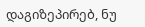დაგიზეპირებ, ნუ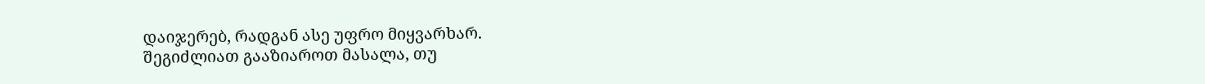დაიჯერებ, რადგან ასე უფრო მიყვარხარ.
შეგიძლიათ გააზიაროთ მასალა, თუ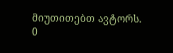მიუთითებთ ავტორს.
0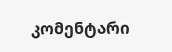კომენტარი